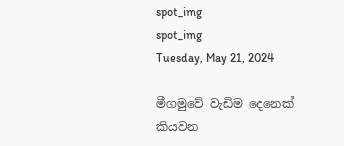spot_img
spot_img
Tuesday, May 21, 2024

මීගමුවේ වැඩිම දෙනෙක් කියවන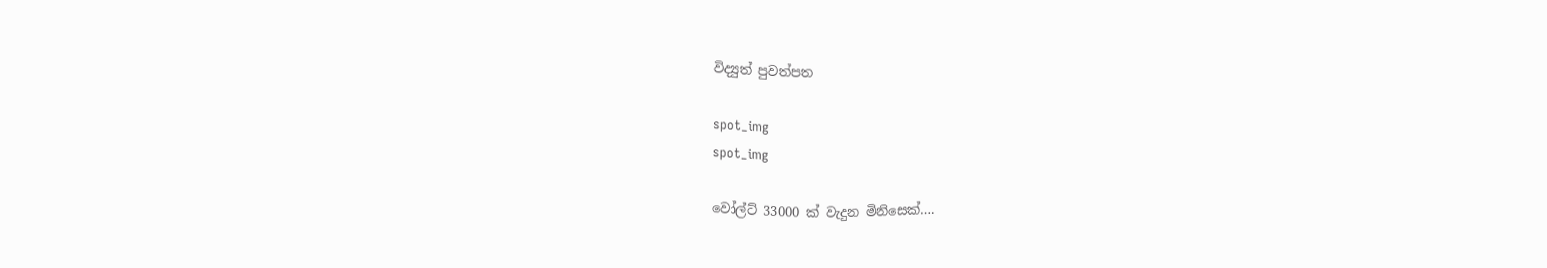විද්‍යුත් පුවත්පත

spot_img
spot_img

වෝල්ට් 33000 ක් වැදුන මිනිසෙක්….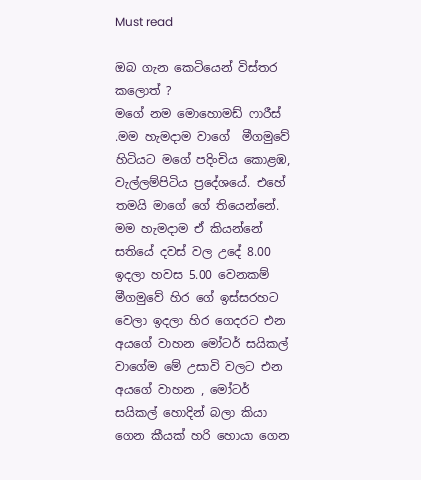Must read

ඔබ ගැන කෙටියෙන් විස්තර කලොත් ?
මගේ නම මොහොමඩ් ෆාරීස් .මම හැමදාම වාගේ  මීගමුවේ හිටියට මගේ පදිංචිය කොළඹ, වැල්ලම්පිටිය ප්‍රදේශයේ. එහේ තමයි මාගේ ගේ තියෙන්නේ. මම හැමදාම ඒ කියන්නේ සතියේ දවස් වල උදේ 8.00 ඉදලා හවස 5.00 වෙනකම් මීගමුවේ හිර ගේ ඉස්සරහට වෙලා ඉදලා හිර ගෙදරට එන අයගේ වාහන මෝටර් සයිකල්  වාගේම මේ උසාවි වලට එන අයගේ වාහන , මෝටර් සයිකල් හොදින් බලා කියා ගෙන කීයක් හරි හොයා ගෙන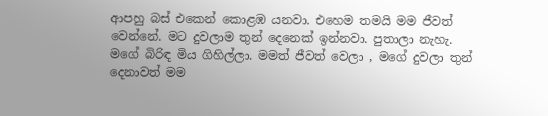ආපහු බස් එකෙන් කොළඹ යනවා. එහෙම තමයි මම ජීවත් වෙන්නේ. මට දුවලාම තුන් දෙනෙක් ඉන්නවා. පුතාලා නැහැ. මගේ බිරිඳ මිය ගිහිල්ලා. මමත් ජීවත් වෙලා , මගේ දුවලා තුන් දෙනාවත් මම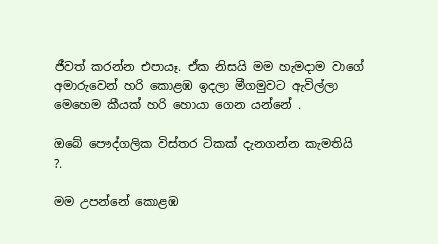ජීවත් කරන්න එපායෑ. ඒක නිසයි මම හැමදාම වාගේ අමාරුවෙන් හරි කොළඹ ඉදලා මීගමුවට ඇවිල්ලා මෙහෙම කීයක් හරි හොයා ගෙන යන්නේ .

ඔබේ පෞද්ගලික විස්තර ටිකක් දැනගන්න කැමතියි ?.

මම උපන්නේ කොළඹ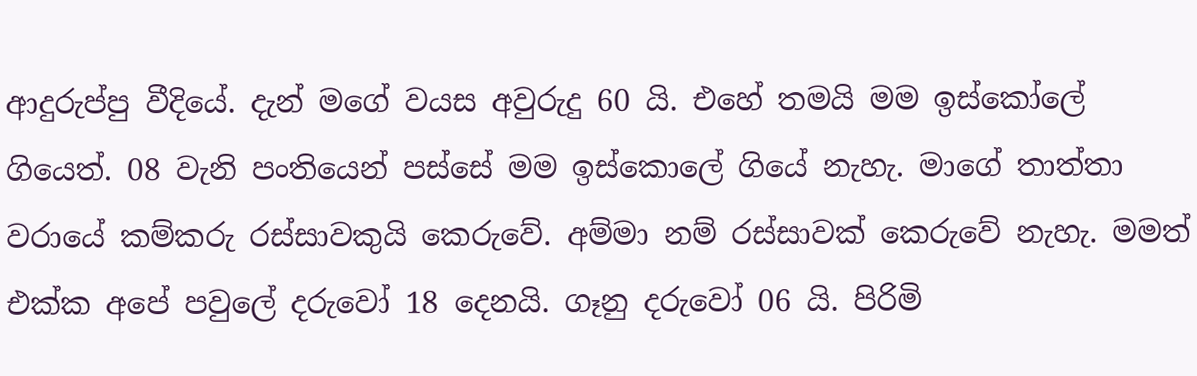ආදුරුප්පු වීදියේ. දැන් මගේ වයස අවුරුදු 60 යි. එහේ තමයි මම ඉස්කෝලේ ගියෙත්. 08 වැනි පංතියෙන් පස්සේ මම ඉස්කොලේ ගියේ නැහැ. මාගේ තාත්තා වරායේ කම්කරු රස්සාවකුයි කෙරුවේ. අම්මා නම් රස්සාවක් කෙරුවේ නැහැ. මමත් එක්ක අපේ පවුලේ දරුවෝ 18 දෙනයි. ගෑනු දරුවෝ 06 යි. පිරිමි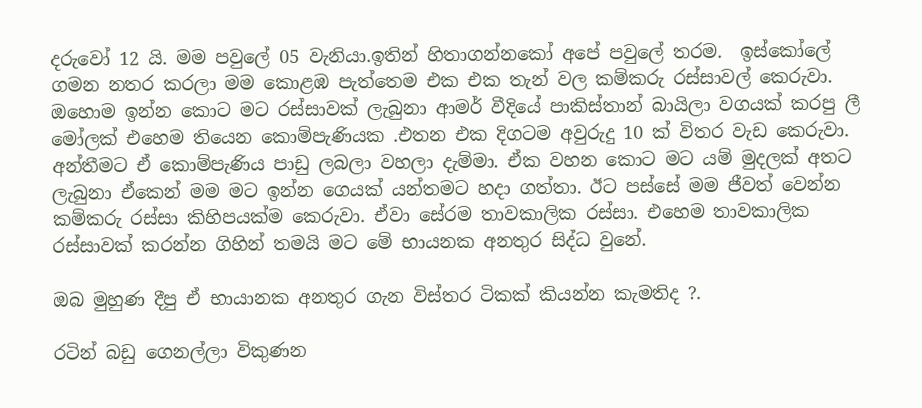දරුවෝ 12 යි. මම පවුලේ 05 වැනියා.ඉතින් හිතාගන්නකෝ අපේ පවුලේ තරම.  ඉස්කෝලේ ගමන නතර කරලා මම කොළඹ පැත්තෙම එක එක තැන් වල කම්කරු රස්සාවල් කෙරුවා. ඔහොම ඉන්න කොට මට රස්සාවක් ලැබුනා ආමර් වීදියේ පාකිස්තාන් බායිලා වගයක් කරපු ලී මෝලක් එහෙම තියෙන කොම්පැණියක .එතන එක දිගටම අවුරුදු 10 ක් විතර වැඩ කෙරුවා. අන්තීමට ඒ කොම්පැණිය පාඩු ලබලා වහලා දැම්මා. ඒක වහන කොට මට යම් මුදලක් අතට ලැබුනා ඒකෙන් මම මට ඉන්න ගෙයක් යන්තමට හදා ගත්තා. ඊට පස්සේ මම ජීවත් වෙන්න කම්කරු රස්සා කිහිපයක්ම කෙරුවා. ඒවා සේරම තාවකාලික රස්සා. එහෙම තාවකාලික රස්සාවක් කරන්න ගිහින් තමයි මට මේ භායනක අනතුර සිද්ධ වුනේ.

ඔබ මුහුණ දීපු ඒ භායානක අනතුර ගැන විස්තර ටිකක් කියන්න කැමතිද ?.

රටින් බඩු ගෙනල්ලා විකුණන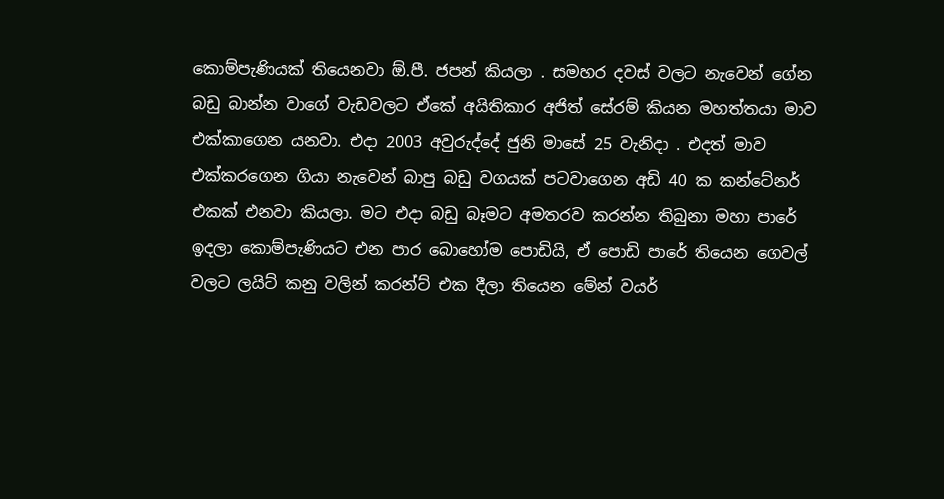කොම්පැණියක් තියෙනවා ඕ.පී. ජපන් කියලා . සමහර දවස් වලට නැවෙන් ගේන බඩු බාන්න වාගේ වැඩවලට ඒකේ අයිතිකාර අජිත් සේරම් කියන මහත්තයා මාව එක්කාගෙන යනවා. එදා 2003 අවුරුද්දේ ජුනි මාසේ 25 වැනිදා . එදත් මාව එක්කරගෙන ගියා නැවෙන් බාපු බඩු වගයක් පටවාගෙන අඩි 40 ක කන්ටේනර් එකක් එනවා කියලා. මට එදා බඩු බෑමට අමතරව කරන්න තිබුනා මහා පාරේ ඉදලා කොම්පැණියට එන පාර බොහෝම පොඩියි, ඒ පොඩි පාරේ තියෙන ගෙවල් වලට ලයිට් කනු වලින් කරන්ට් එක දීලා තියෙන මේන් වයර්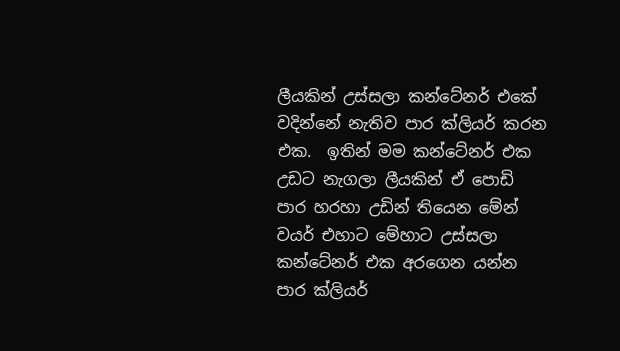ලීයකින් උස්සලා කන්ටේනර් එකේ වදින්නේ නැතිව පාර ක්ලියර් කරන එක.  ඉතින් මම කන්ටේනර් එක උඩට නැගලා ලීයකින් ඒ පොඩි පාර හරහා උඩින් තියෙන මේන් වයර් එහාට මේහාට උස්සලා කන්ටේනර් එක අරගෙන යන්න පාර ක්ලියර්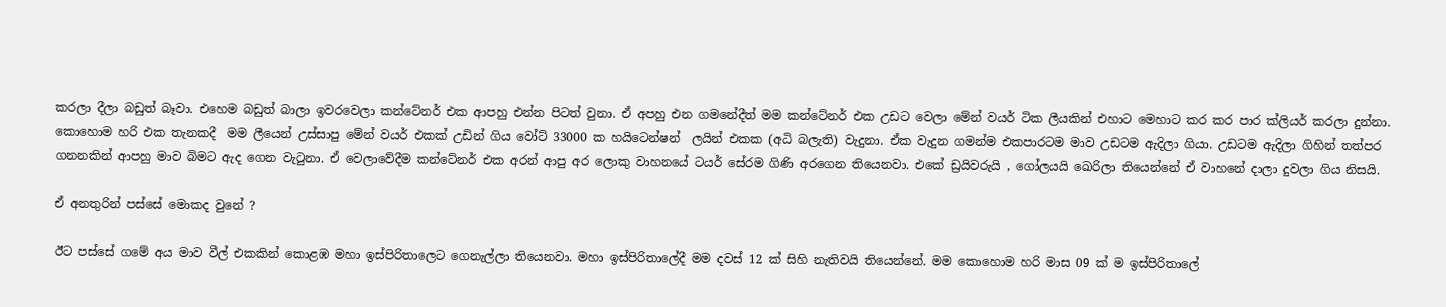කරලා දීලා බඩුත් බෑවා. එහෙම බඩුත් බාලා ඉවරවෙලා කන්ටේනර් එක ආපහු එන්න පිටත් වුනා. ඒ අපහු එන ගමනේදීත් මම කන්ටේනර් එක උඩට වෙලා මේන් වයර් ටික ලීයකින් එහාට මෙහාට කර කර පාර ක්ලියර් කරලා දුන්නා. කොහොම හරි එක තැනකදී  මම ලීයෙන් උස්සාපු මේන් වයර් එකක් උඩින් ගිය වෝට් 33000 ක හයිටෙන්ෂන්  ලයින් එකක (අධි බලැති) වැදුනා. ඒක වැදුන ගමන්ම එකපාරටම මාව උඩටම ඇදිලා ගියා. උඩටම ඇදිලා ගිහින් තත්පර ගනනකින් ආපහු මාව බිමට ඇද ගෙන වැටුනා. ඒ වෙලාවේදීම කන්ටේනර් එක අරන් ආපු අර ලොකු වාහනයේ ටයර් සේරම ගිණි අරගෙන තියෙනවා. එකේ ඩ්‍රයිවරුයි , ගෝලයයි ඛෙරිලා තියෙන්නේ ඒ වාහනේ දාලා දුවලා ගිය නිසයි.

ඒ අනතුරින් පස්සේ මොකද වුනේ ?

ඊට පස්සේ ගමේ අය මාව වීල් එකකින් කොළඹ මහා ඉස්පිරිතාලෙට ගෙනැල්ලා තියෙනවා. මහා ඉස්පිරිතාලේදී මම දවස් 12 ක් සිහි නැතිවයි තියෙන්නේ. මම කොහොම හරි මාස 09 ක් ම ඉස්පිරිතාලේ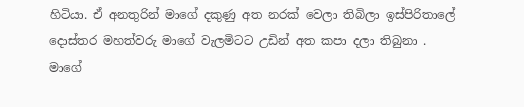හිටියා. ඒ අනතුරින් මාගේ දකුණු අත නරක් වෙලා තිබිලා ඉස්පිරිතාලේ දොස්තර මහත්වරු මාගේ වැලමිටට උඩින් අත කපා දලා තිබුනා . මාගේ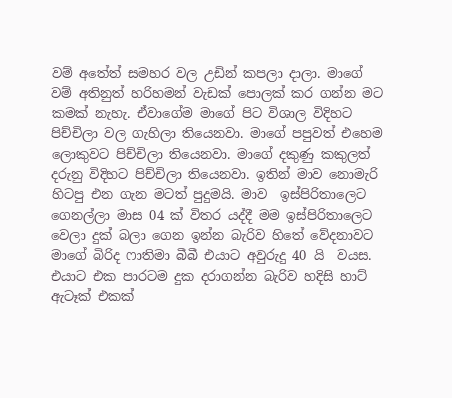වම් අතේත් සමහර වල උඩින් කපලා දාලා. මාගේ වම් අතිනුත් හරිහමන් වැඩක් පොලක් කර ගන්න මට කමක් නැහැ. ඒවාගේම මාගේ පිට විශාල විදිහට පිච්චිලා වල ගැහිලා තියෙනවා. මාගේ පපුවත් එහෙම ලොකුවට පිච්චිලා තියෙනවා. මාගේ දකුණු කකුලත් දරුනු විදිහට පිච්චිලා තියෙනවා. ඉතින් මාව නොමැරි හිටපු එන ගැන මටත් පුදුමයි. මාව  ඉස්පිරිතාලෙට ගෙනල්ලා මාස 04 ක් විතර යද්දී මම ඉස්පිරිතාලෙට වෙලා දුක් බලා ගෙන ඉන්න බැරිව හිතේ වේදනාවට මාගේ බිරිද ෆාතිමා බීබී එයාට අවුරුදු 40 යි  වයස. එයාට එක පාරටම දුක දරාගන්න බැරිව හදිසි හාට් ඇටෑක් එකක්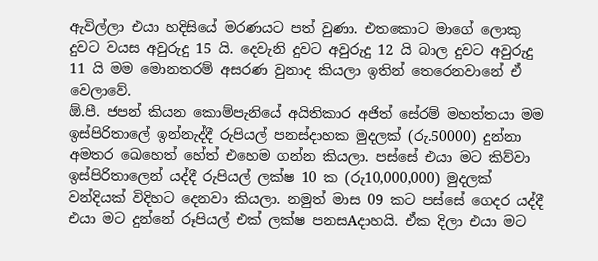ඇවිල්ලා එයා හදිසියේ මරණයට පත් වුණා. එතකොට මාගේ ලොකු දුවට වයස අවුරුදු 15 යි. දෙවැනි දුවට අවුරුදු 12 යි බාල දුවට අවුරුදු 11 යි මම මොනතරම් අසරණ වුනාද කියලා ඉතින් තෙරෙනවානේ ඒ වෙලාවේ.
ඕ.පී. ජපන් කියන කොම්පැනියේ අයිතිකාර අජිත් සේරම් මහත්තයා මම ඉස්පිරිතාලේ ඉන්නැද්දී රුපියල් පනස්දාහක මුදලක් (රු.50000) දුන්නා අමතර ඛෙහෙත් හේත් එහෙම ගන්න කියලා. පස්සේ එයා මට කිව්වා ඉස්පිරිතාලෙන් යද්දී රුපියල් ලක්ෂ 10 ක (රු10,000,000) මුදලක් වන්දියක් විදිහට දෙනවා කියලා. නමුත් මාස 09 කට පස්සේ ගෙදර යද්දී එයා මට දුන්නේ රූපියල් එක් ලක්ෂ පනසAදාහයි. ඒක දිලා එයා මට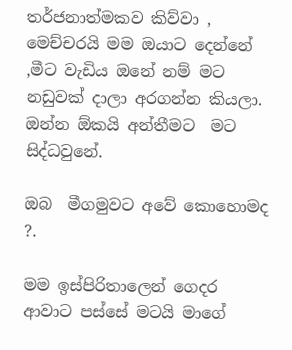තර්ජනාත්මකව කිව්වා , මෙච්චරයි මම ඔයාට දෙන්නේ ,මීට වැඩිය ඔනේ නම් මට නඩුවක් දාලා අරගන්න කියලා.  ඔන්න ඕකයි අන්තීමට  මට සිද්ධවුනේ.

ඔබ  මීගමුවට අවේ කොහොමද ?.

මම ඉස්පිරිතාලෙන් ගෙදර ආවාට පස්සේ මටයි මාගේ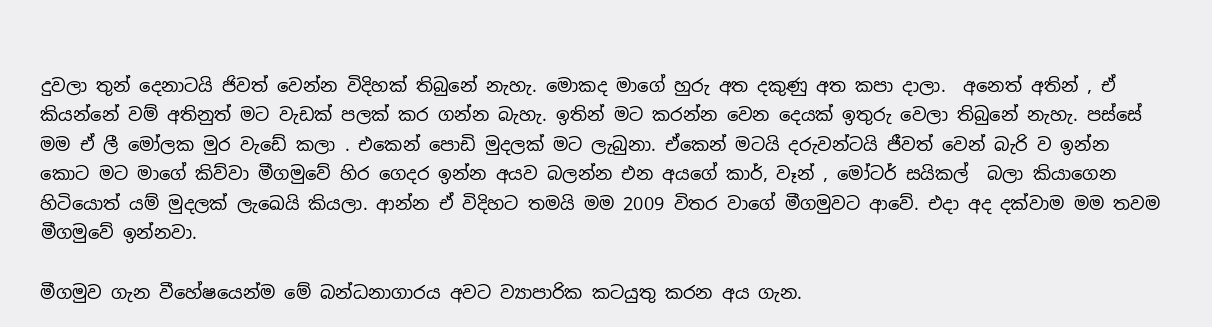දුවලා තුන් දෙනාටයි ජිවත් වෙන්න විදිහක් තිබුනේ නැහැ. මොකද මාගේ හුරු අත දකුණු අත කපා දාලා.  අනෙත් අතින් , ඒ කියන්නේ වම් අතිනුත් මට වැඩක් පලක් කර ගන්න බැහැ. ඉතින් මට කරන්න වෙන දෙයක් ඉතුරු වෙලා තිබුනේ නැහැ. පස්සේ මම ඒ ලී මෝලක මුර වැඩේ කලා . එකෙන් පොඩි මුදලක් මට ලැබුනා. ඒකෙන් මටයි දරුවන්ටයි ජීවත් වෙන් බැරි ව ඉන්න කොට මට මාගේ කිව්වා මීගමුවේ හිර ගෙදර ඉන්න අයව බලන්න එන අයගේ කාර්, වෑන් , මෝටර් සයිකල්  බලා කියාගෙන හිටියොත් යම් මුදලක් ලැඛෙයි කියලා. ආන්න ඒ විදිහට තමයි මම 2009 විතර වාගේ මීගමුවට ආවේ. එදා අද දක්වාම මම තවම මීගමුවේ ඉන්නවා.

මීගමුව ගැන වීහේෂයෙන්ම මේ බන්ධනාගාරය අවට ව්‍යාපාරික කටයුතු කරන අය ගැන.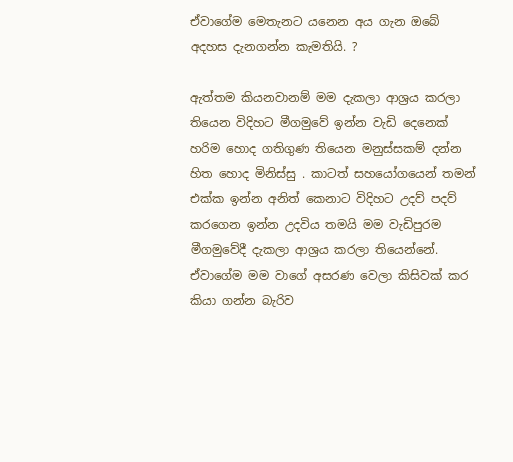ඒවාගේම මෙතැනට යනෙන අය ගැන ඔබේ අදහස දැනගන්න කැමතියි. ?

ඇත්තම කියනවානම් මම දැකලා ආශ්‍රය කරලා තියෙන විදිහට මීගමුවේ ඉන්න වැඩි දෙනෙක් හරිම හොද ගතිගුණ තියෙන මනුස්සකම් දන්න හිත හොද මිනිස්සු . කාටත් සහයෝගයෙන් තමන් එක්ක ඉන්න අනිත් කෙනාට විදිහට උදව් පදව් කරගෙන ඉන්න උදවිය තමයි මම වැඩිපුරම මීගමුවේදී දැකලා ආශ්‍රය කරලා තියෙන්නේ. ඒවාගේම මම වාගේ අසරණ වෙලා කිසිවක් කර කියා ගන්න බැරිව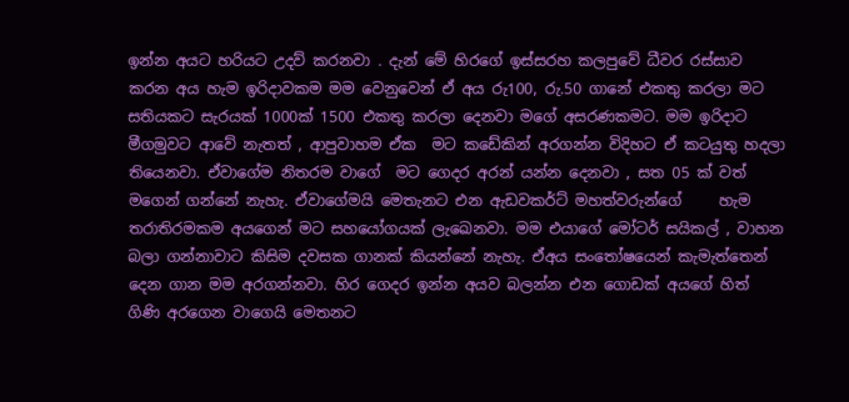ඉන්න අයට හරියට උදව් කරනවා . දැන් මේ හිරගේ ඉස්සරහ කලපුවේ ධීවර රස්සාව කරන අය හැම ඉරිදාවකම මම වෙනුවෙන් ඒ අය රු100, රු.50 ගානේ එකතු කරලා මට සතියකට සැරයක් 1000ක් 1500 එකතු කරලා දෙනවා මගේ අසරණකමට. මම ඉරිදාට මීගමුවට ආවේ නැතත් , ආපුවාහම ඒක  මට කඩේකින් අරගන්න විදිහට ඒ කටයුතු හදලා තියෙනවා. ඒවාගේම නිතරම වාගේ  මට ගෙදර අරන් යන්න දෙනවා , සත 05 ක් වත් මගෙන් ගන්නේ නැහැ. ඒවාගේමයි මෙතැනට එන ඇඩවකර්ට් මහත්වරුන්ගේ     හැම තරාතිරමකම අයගෙන් මට සහයෝගයක් ලැඛෙනවා. මම එයාගේ මෝටර් සයිකල් , වාහන බලා ගන්නාවාට කිසිම දවසක ගානක් කියන්නේ නැහැ. ඒඅය සංතෝෂයෙන් කැමැත්තෙන් දෙන ගාන මම අරගන්නවා. හිර ගෙදර ඉන්න අයව බලන්න එන ගොඩක් අයගේ හිත් ගිණි අරගෙන වාගෙයි මෙතනට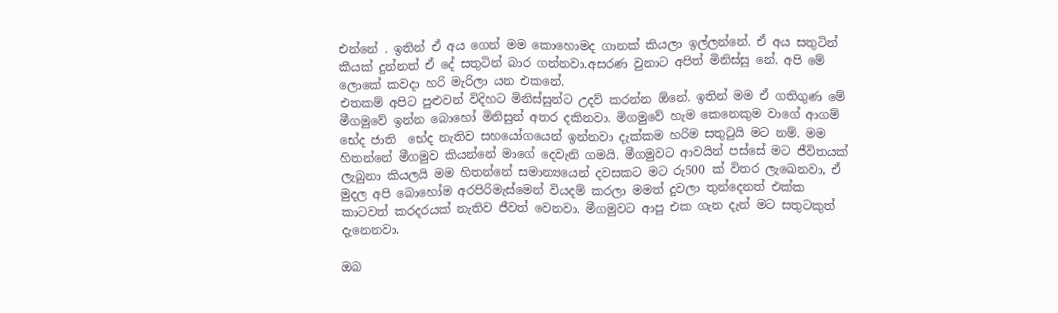එන්නේ . ඉතින් ඒ අය ගෙන් මම කොහොමද ගානක් කියලා ඉල්ලන්නේ. ඒ අය සතුටින් කීයක් දුන්නත් ඒ දේ සතුටින් බාර ගන්නවා.අසරණ වුනාට අපිත් මිනිස්සු නේ. අපි මේ ලොකේ කවදා හරි මැරිලා යන එකනේ.
එතකම් අපිට පුළුවන් විදිහට මිනිස්සුන්ට උදව් කරන්න ඕනේ. ඉතින් මම ඒ ගතිගුණ මේ මීගමුවේ ඉන්න බොහෝ මිනිසුන් අතර දකිනවා. මිගමුවේ හැම කෙනෙකුම වාගේ ආගම් භේද ජාති  භේද නැතිව සහයෝගයෙන් ඉන්නවා දැක්කම හරිම සතුටුයි මට නම්. මම හිතන්නේ මීගමුව කියන්නේ මාගේ දෙවැනි ගමයි. මීගමුවට ආවයින් පස්සේ මට ජීවිතයක් ලැබුනා කියලයි මම හිතන්නේ සමාන්‍යයෙන් දවසකට මට රු500 ක් විතර ලැඛෙනවා, ඒ මුදල අපි බොහෝම අරපිරිමැස්මෙන් වියදම් කරලා මමත් දුවලා තුන්දෙනත් එක්ක කාටවත් කරදරයක් නැතිව ජීවත් වෙනවා. මීගමුවට ආපු එක ගැන දැන් මට සතුටකුත් දැනෙනවා.

ඔබ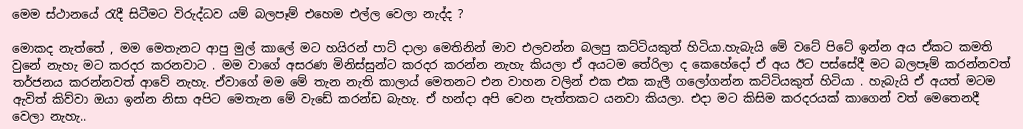මෙම ස්ථානයේ රැදී සිටීමට විරුද්ධව යම් බලපෑම් එහෙම එල්ල වෙලා නැද්ද ?

මොකද නැත්තේ , මම මෙතැනට ආපු මුල් කාලේ මට හයිරන් පාට් දාලා මෙතිනින් මාව එලවන්න බලපු කට්ටියකුත් හිටියා.හැබැයි මේ වටේ පිටේ ඉන්න අය ඒකට කමති වුනේ නැහැ මට කරදර කරනවාට . මම වාගේ අසරණ මිනිස්සුන්ට කරදර කරන්න නැහැ කියලා ඒ අයටම තේරිලා ද කෙහේදෝ ඒ අය ඊට පස්සේදී මට බලපෑම් කරන්නවත් තර්ජනය කරන්නවත් ආවේ නැහැ. ඒවාගේ මම මේ තැන නැති කාලාය් මෙතනට එන වාහන වලින් එක එක කැලී ගලෝගන්න කට්ටියකුත් හිටියා . හැබැයි ඒ අයත් මටම ඇවිත් කිව්වා ඔයා ඉන්න නිසා අපිට මෙතැන මේ වැඩේ කරන්ඩ බැහැ. ඒ හන්දා අපි වෙන පැත්තකට යනවා කියලා. එදා මට කිසිම කරදරයක් කාගෙන් වත් මෙතෙනදී වෙලා නැහැ..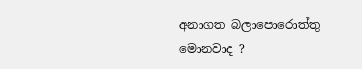අනාගත බලාපොරොත්තු මොනවාද ?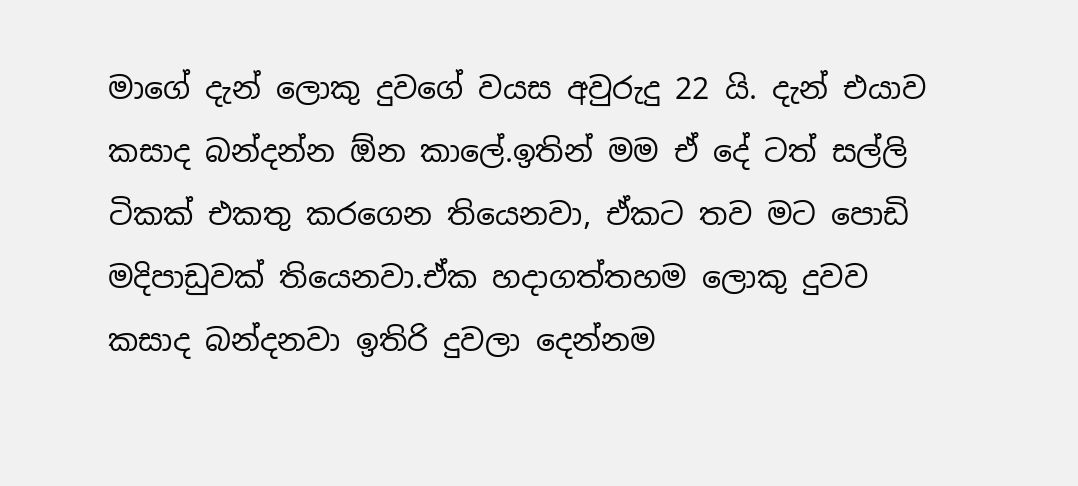මාගේ දැන් ලොකු දුවගේ වයස අවුරුදු 22 යි. දැන් එයාව කසාද බන්දන්න ඕන කාලේ.ඉතින් මම ඒ දේ ටත් සල්ලි ටිකක් එකතු කරගෙන තියෙනවා, ඒකට තව මට පොඩි මදිපාඩුවක් තියෙනවා.ඒක හදාගත්තහම ලොකු දුවව කසාද බන්දනවා ඉතිරි දුවලා දෙන්නම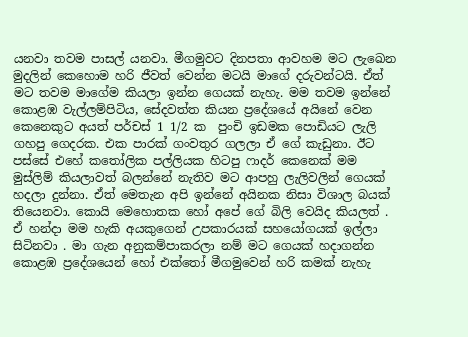යනවා තවම පාසල් යනවා. මීගමුවට දිනපතා ආවහම මට ලැඛෙන මුදලින් කෙහොම හරි ජීවත් වෙන්න මටයි මාගේ දරුවන්ටයි. ඒත් මට තවම මාගේම කියලා ඉන්න ගෙයක් නැහැ. මම තවම ඉන්නේ කොළඹ වැල්ලම්පිටිය, සේදවත්ත කියන ප්‍රදේශයේ අයිනේ වෙන කෙනෙකුට අයත් පර්චස් 1 1/2 ක  පුංචි ඉඩමක පොඩියට ලැලි ගහපු ගෙදරක. එක පාරක් ගංවතුර ගලලා ඒ ගේ කැඩුනා. ඊට පස්සේ එහේ කතෝලික පල්ලියක හිටපු ෆාදර් කෙනෙක් මම මුස්ලිම් කියලාවත් බලන්නේ නැතිව මට ආපහු ලැලිවලින් ගෙයක් හදලා දුන්නා. ඒත් මෙතැන අපි ඉන්නේ අයිනක නිසා විශාල බයක් තියෙනවා. කොයි මෙහොතක හෝ අපේ ගේ බිලි වෙයිද කියලත් . ඒ හන්දා මම හැකි අයකුගෙන් උපකාරයක් සහයෝගයක් ඉල්ලා සිටිනවා . මා ගැන අනුකම්පාකරලා නම් මට ගෙයක් හදාගන්න කොළඹ ප්‍රදේශයෙන් හෝ එක්තෝ මීගමුවෙන් හරි කමක් නැහැ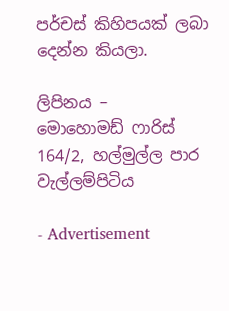පර්චස් කිහිපයක් ලබා දෙන්න කියලා.

ලිපිනය –
මොහොමඩ් ෆාරිස්
164/2, හල්මුල්ල පාර
වැල්ලම්පිටිය

- Advertisement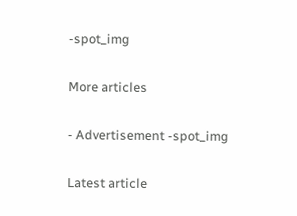-spot_img

More articles

- Advertisement -spot_img

Latest article